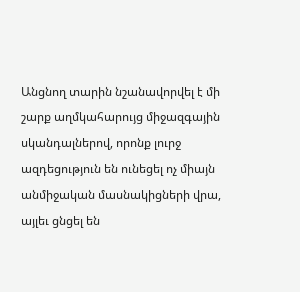Անցնող տարին նշանավորվել է մի շարք աղմկահարույց միջազգային սկանդալներով, որոնք լուրջ ազդեցություն են ունեցել ոչ միայն անմիջական մասնակիցների վրա, այլեւ ցնցել են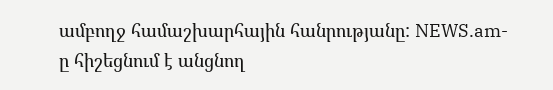ամբողջ համաշխարհային հանրությանը: NEWS.am-ը հիշեցնում է անցնող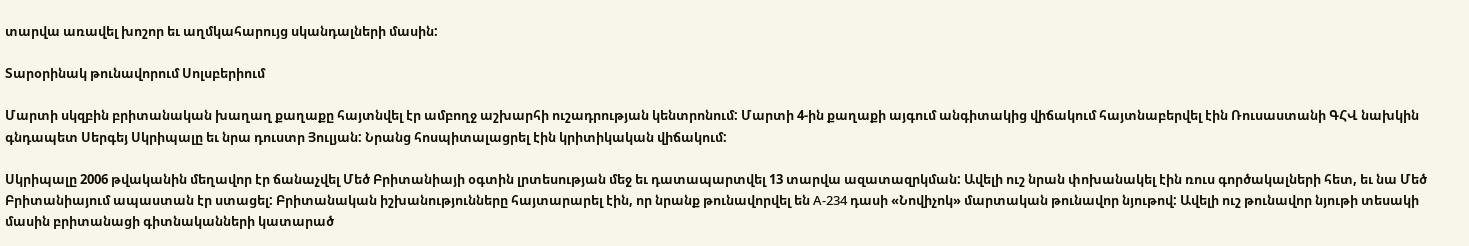տարվա առավել խոշոր եւ աղմկահարույց սկանդալների մասին:

Տարօրինակ թունավորում Սոլսբերիում

Մարտի սկզբին բրիտանական խաղաղ քաղաքը հայտնվել էր ամբողջ աշխարհի ուշադրության կենտրոնում: Մարտի 4-ին քաղաքի այգում անգիտակից վիճակում հայտնաբերվել էին Ռուսաստանի ԳՀՎ նախկին գնդապետ Սերգեյ Սկրիպալը եւ նրա դուստր Յուլյան: Նրանց հոսպիտալացրել էին կրիտիկական վիճակում:

Սկրիպալը 2006 թվականին մեղավոր էր ճանաչվել Մեծ Բրիտանիայի օգտին լրտեսության մեջ եւ դատապարտվել 13 տարվա ազատազրկման: Ավելի ուշ նրան փոխանակել էին ռուս գործակալների հետ, եւ նա Մեծ Բրիտանիայում ապաստան էր ստացել: Բրիտանական իշխանությունները հայտարարել էին, որ նրանք թունավորվել են А-234 դասի «Նովիչոկ» մարտական թունավոր նյութով: Ավելի ուշ թունավոր նյութի տեսակի մասին բրիտանացի գիտնականների կատարած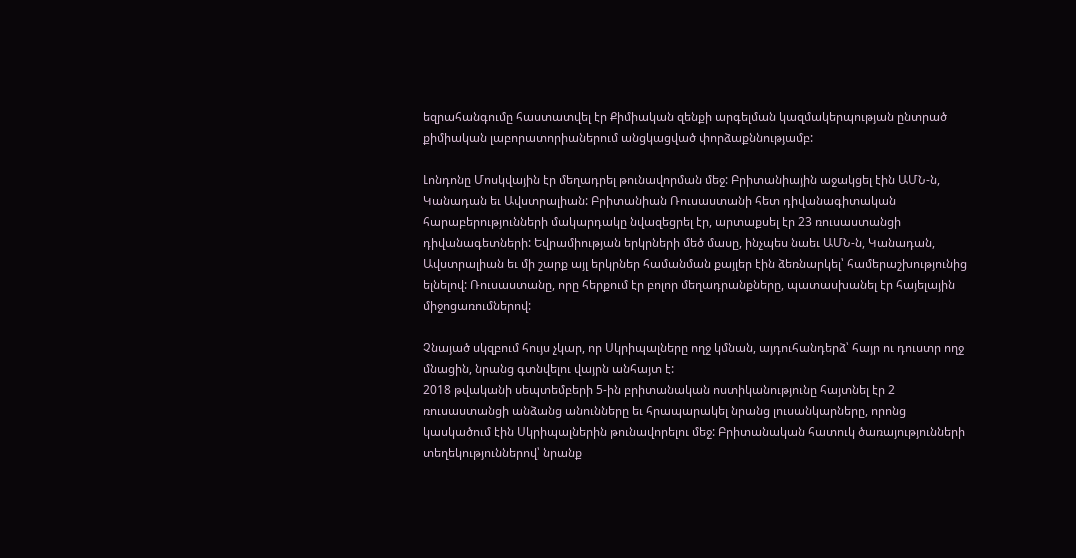եզրահանգումը հաստատվել էր Քիմիական զենքի արգելման կազմակերպության ընտրած քիմիական լաբորատորիաներում անցկացված փորձաքննությամբ:

Լոնդոնը Մոսկվային էր մեղադրել թունավորման մեջ: Բրիտանիային աջակցել էին ԱՄՆ-ն, Կանադան եւ Ավստրալիան: Բրիտանիան Ռուսաստանի հետ դիվանագիտական հարաբերությունների մակարդակը նվազեցրել էր, արտաքսել էր 23 ռուսաստանցի դիվանագետների: Եվրամիության երկրների մեծ մասը, ինչպես նաեւ ԱՄՆ-ն, Կանադան, Ավստրալիան եւ մի շարք այլ երկրներ համանման քայլեր էին ձեռնարկել՝ համերաշխությունից ելնելով: Ռուսաստանը, որը հերքում էր բոլոր մեղադրանքները, պատասխանել էր հայելային միջոցառումներով:

Չնայած սկզբում հույս չկար, որ Սկրիպալները ողջ կմնան, այդուհանդերձ՝ հայր ու դուստր ողջ մնացին, նրանց գտնվելու վայրն անհայտ է:
2018 թվականի սեպտեմբերի 5-ին բրիտանական ոստիկանությունը հայտնել էր 2 ռուսաստանցի անձանց անունները եւ հրապարակել նրանց լուսանկարները, որոնց կասկածում էին Սկրիպալներին թունավորելու մեջ: Բրիտանական հատուկ ծառայությունների տեղեկություններով՝ նրանք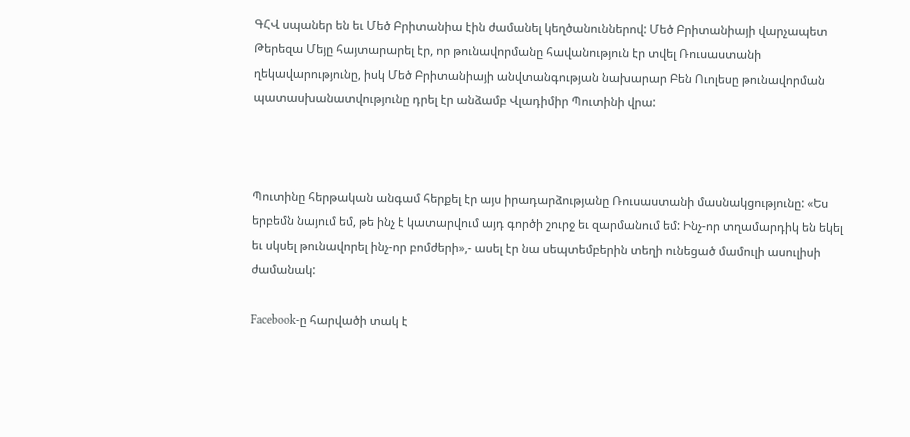ԳՀՎ սպաներ են եւ Մեծ Բրիտանիա էին ժամանել կեղծանուններով: Մեծ Բրիտանիայի վարչապետ Թերեզա Մեյը հայտարարել էր, որ թունավորմանը հավանություն էր տվել Ռուսաստանի ղեկավարությունը, իսկ Մեծ Բրիտանիայի անվտանգության նախարար Բեն Ուոլեսը թունավորման պատասխանատվությունը դրել էր անձամբ Վլադիմիր Պուտինի վրա:



Պուտինը հերթական անգամ հերքել էր այս իրադարձությանը Ռուսաստանի մասնակցությունը: «Ես երբեմն նայում եմ, թե ինչ է կատարվում այդ գործի շուրջ եւ զարմանում եմ: Ինչ-որ տղամարդիկ են եկել եւ սկսել թունավորել ինչ-որ բոմժերի»,- ասել էր նա սեպտեմբերին տեղի ունեցած մամուլի ասուլիսի ժամանակ:

Facebook-ը հարվածի տակ է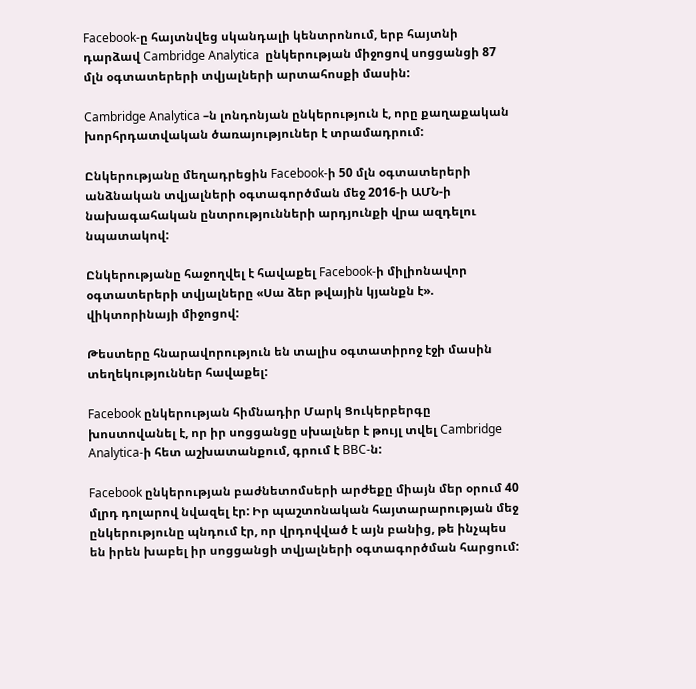Facebook-ը հայտնվեց սկանդալի կենտրոնում, երբ հայտնի դարձավ Cambridge Analytica  ընկերության միջոցով սոցցանցի 87 մլն օգտատերերի տվյալների արտահոսքի մասին:

Cambridge Analytica –ն լոնդոնյան ընկերություն է, որը քաղաքական խորհրդատվական ծառայություներ է տրամադրում:

Ընկերությանը մեղադրեցին Facebook-ի 50 մլն օգտատերերի անձնական տվյալների օգտագործման մեջ 2016-ի ԱՄՆ-ի նախագահական ընտրությունների արդյունքի վրա ազդելու նպատակով:

Ընկերությանը հաջողվել է հավաքել Facebook-ի միլիոնավոր օգտատերերի տվյալները «Սա ձեր թվային կյանքն է». վիկտորինայի միջոցով:

Թեստերը հնարավորություն են տալիս օգտատիրոջ էջի մասին տեղեկություններ հավաքել:

Facebook ընկերության հիմնադիր Մարկ Ցուկերբերգը խոստովանել է, որ իր սոցցանցը սխալներ է թույլ տվել Cambridge Analytica-ի հետ աշխատանքում, գրում է BBC-ն:

Facebook ընկերության բաժնետոմսերի արժեքը միայն մեր օրում 40 մլրդ դոլարով նվազել էր: Իր պաշտոնական հայտարարության մեջ ընկերությունը պնդում էր, որ վրդովված է այն բանից, թե ինչպես են իրեն խաբել իր սոցցանցի տվյալների օգտագործման հարցում: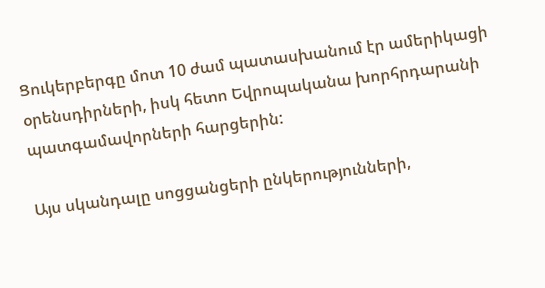Ցուկերբերգը մոտ 10 ժամ պատասխանում էր ամերիկացի օրենսդիրների, իսկ հետո Եվրոպականա խորհրդարանի պատգամավորների հարցերին:

Այս սկանդալը սոցցանցերի ընկերությունների,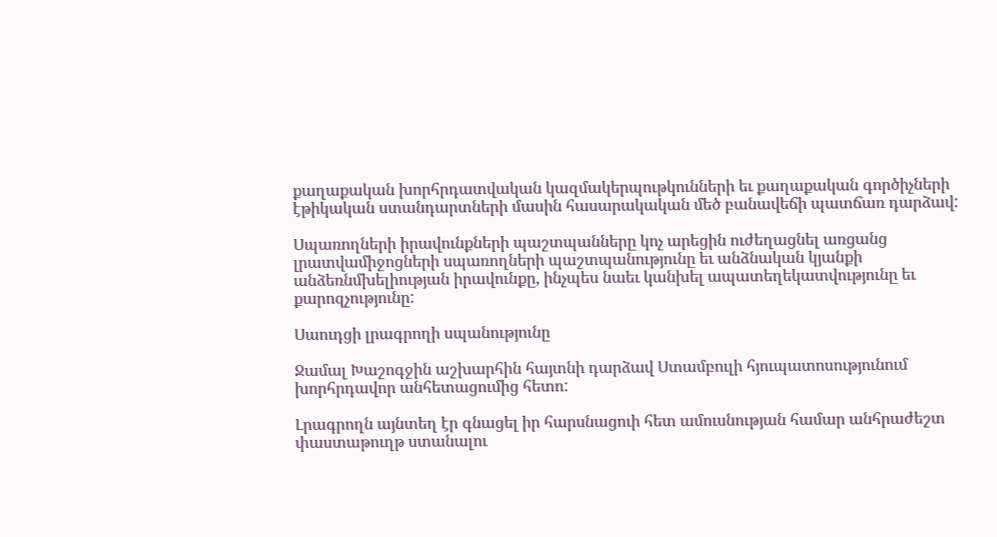քաղաքական խորհրդատվական կազմակերպութկունների եւ քաղաքական գործիչների էթիկական ստանդարտների մասին հասարակական մեծ բանավեճի պատճառ դարձավ:

Սպառողների իրավունքների պաշտպանները կոչ արեցին ուժեղացնել առցանց լրատվամիջոցների սպառողների պաշտպանությունը եւ անձնական կյանքի անձեռնմխելիության իրավունքը, ինչպես նաեւ կանխել ապատեղեկատվությունը եւ քարոզչությունը:

Սաուդցի լրագրողի սպանությունը

Ջամալ Խաշոգջին աշխարհին հայտնի դարձավ Ստամբուլի հյուպատոսությունում խորհրդավոր անհետացումից հետո:

Լրագրողն այնտեղ էր գնացել իր հարսնացուի հետ ամուսնության համար անհրաժեշտ փաստաթուղթ ստանալու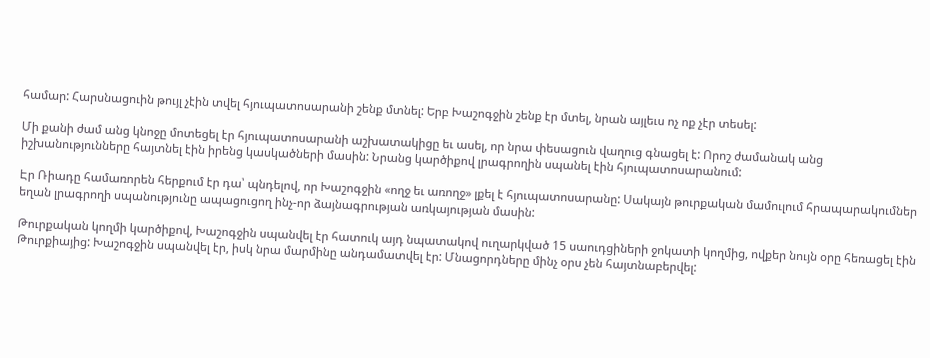համար: Հարսնացուին թույլ չէին տվել հյուպատոսարանի շենք մտնել: Երբ Խաշոգջին շենք էր մտել, նրան այլեւս ոչ ոք չէր տեսել:

Մի քանի ժամ անց կնոջը մոտեցել էր հյուպատոսարանի աշխատակիցը եւ ասել, որ նրա փեսացուն վաղուց գնացել է: Որոշ ժամանակ անց իշխանությունները հայտնել էին իրենց կասկածների մասին: Նրանց կարծիքով լրագրողին սպանել էին հյուպատոսարանում:

Էր Ռիադը համառորեն հերքում էր դա՝ պնդելով, որ Խաշոգջին «ողջ եւ առողջ» լքել է հյուպատոսարանը: Սակայն թուրքական մամուլում հրապարակումներ եղան լրագրողի սպանությունը ապացուցող ինչ-որ ձայնագրության առկայության մասին:

Թուրքական կողմի կարծիքով, Խաշոգջին սպանվել էր հատուկ այդ նպատակով ուղարկված 15 սաուդցիների ջոկատի կողմից, ովքեր նույն օրը հեռացել էին Թուրքիայից: Խաշոգջին սպանվել էր, իսկ նրա մարմինը անդամատվել էր: Մնացորդները մինչ օրս չեն հայտնաբերվել: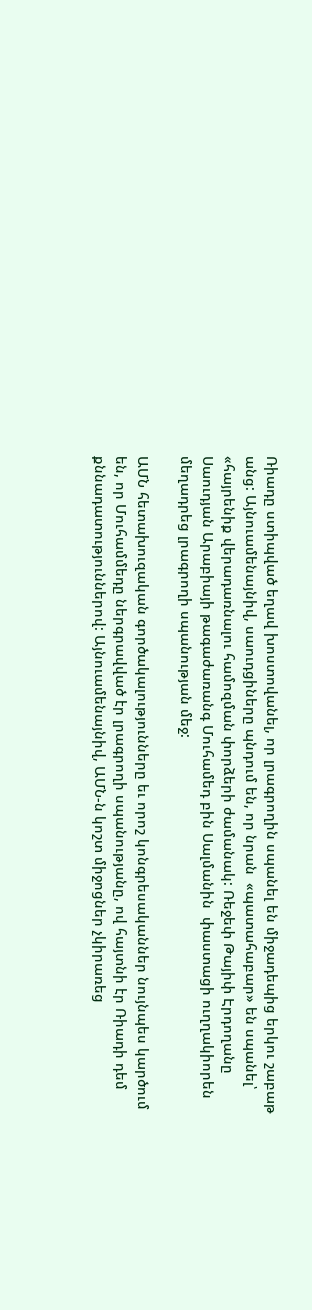Ռիադը ստիպված եղավ խոստովանել, որ լրագրողին սպանել են միջադեպից երկու շաբաթ անց: Այնուամենայնիվ, սաուդցիները պնդում են, որ նրան  «պատահաբար» են սպանել՝ «հայրենիք վերադառնալու համոզման փորձերի ժամանակ: Ռեջեփ Թայիփ Էրդողանը Սաուդյան Արաբիայի թագաժառանգ Մուհամեդ բին Սալմանին  փաստացի ուղղակիորեն մեղադրեց լրագրողի սպանության մեջ:

ԱՄՆ հետախուզական գործակալությունները եւ որոշ կոնգրեսականներ նույնպես կարծում են, որ Մուհամմեդը ներգրավված էր լրագրողի սպանությանը, ով հայտնի էր Ռիադի դեմ քննադատություններով: Այնուամենայնիվ, ԱՄՆ-ն կոշտ միջոցներ չկիրառեց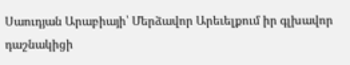Սաուդյան Արաբիայի՝ Մերձավոր Արեւելքում իր գլխավոր դաշնակիցի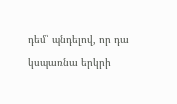դեմ՝ պնդելով, որ դա կսպառնա երկրի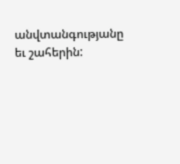անվտանգությանը եւ շահերին: